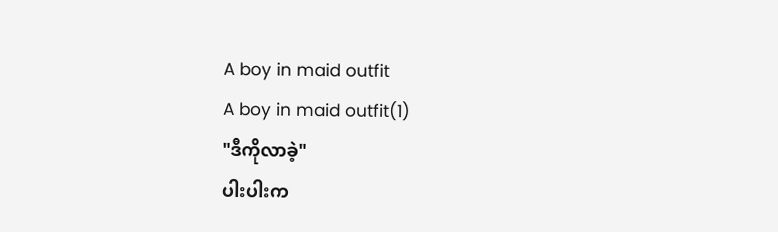A boy in maid outfit
A boy in maid outfit(1)
"ဒီကိုလာခဲ့"
ပါးပါးက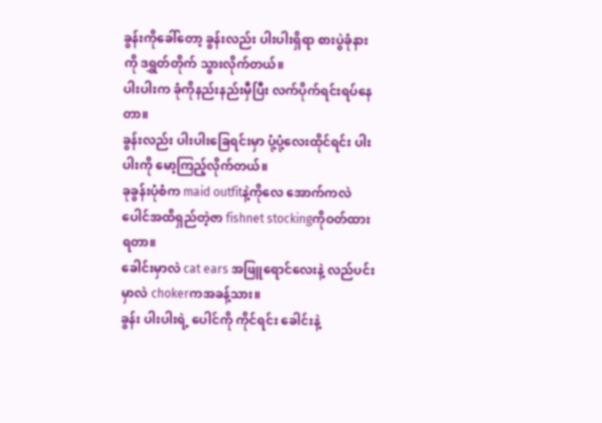ခွန်းကိုခေါ်တော့ ခွန်းလည်း ပါးပါးရှိရာ စားပွဲခုံနားကို ဒရွှတ်တိုက် သွားလိုက်တယ်။
ပါးပါးက ခုံကိုနည်းနည်းမှီပြီး လက်ပိုက်ရင်းရပ်နေတာ။
ခွန်းလည်း ပါးပါးခြေရင်းမှာ ပုံ့ပုံ့လေးထိုင်ရင်း ပါးပါးကို မော့ကြည့်လိုက်တယ်။
ခုခွန်းပုံစံက maid outfitနဲ့ကိုလေ အောက်ကလဲပေါင်အထိရှည်တဲ့ဇာ fishnet stockingကိုဝတ်ထားရတာ။
ခေါင်းမှာလဲ cat ears အဖြူရောင်လေးနဲ့ လည်ပင်းမှာလဲ chokerကအခန့်သား။
ခွန်း ပါးပါးရဲ့ ပေါင်ကို ကိုင်ရင်း ခေါင်းနဲ့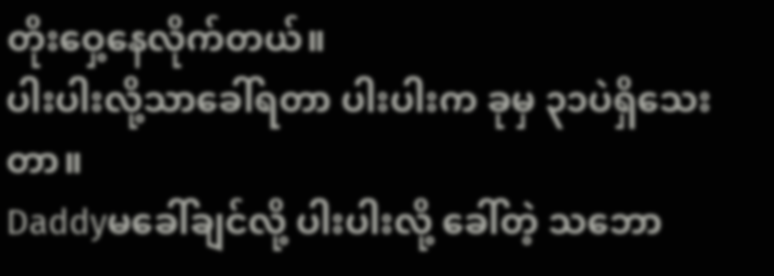တိုးဝှေ့နေလိုက်တယ်။
ပါးပါးလို့သာခေါ်ရတာ ပါးပါးက ခုမှ ၃၁ပဲရှိသေးတာ။
Daddyမခေါ်ချင်လို့ ပါးပါးလို့ ခေါ်တဲ့ သဘော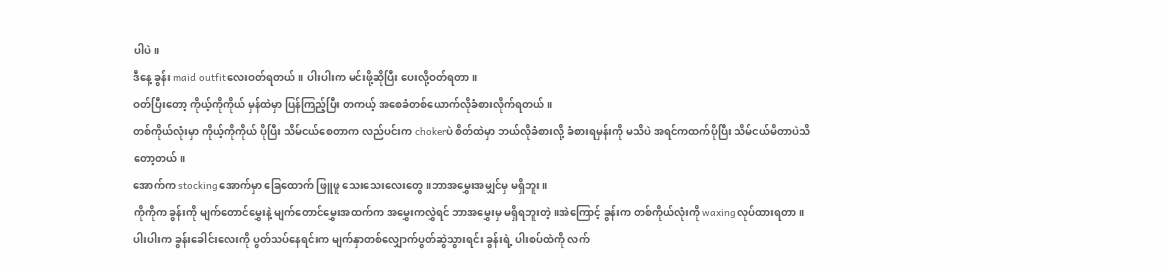ပါပဲ။
ဒီနေ့ ခွန်း maid outfitလေးဝတ်ရတယ်။ ပါးပါးက မင်းဖို့ဆိုပြီး ပေးလို့ဝတ်ရတာ။
ဝတ်ပြီးတော့ ကိုယ့်ကိုကိုယ် မှန်ထဲမှာ ပြန်ကြည့်ပြီး တကယ့် အစေခံတစ်ယောက်လိုခံစားလိုက်ရတယ်။
တစ်ကိုယ်လုံးမှာ ကိုယ့်ကိုကိုယ် ပိုပြီး သိမ်ငယ်စေတာက လည်ပင်းက chokerပဲ စိတ်ထဲမှာ ဘယ်လိုခံစားလို့ ခံစားရမှန်းကို မသိပဲ အရင်ကထက်ပိုပြီး သိမ်ငယ်မိတာပဲသိတော့တယ်။
အောက်က stockingအောက်မှာ ခြေထောက် ဖြူဖူ သေးသေးလေးတွေ။ဘာအမွှေးအမျှင်မှ မရှိဘူး။
ကိုကိုက ခွန်းကို မျက်တောင်မွှေးနဲ့ မျက်တောင်မွှေးအထက်က အမွှေးကလွှဲရင် ဘာအမွှေးမှ မရှိရဘူးတဲ့။အဲကြောင့် ခွန်းက တစ်ကိုယ်လုံးကို waxingလုပ်ထားရတာ။
ပါးပါးက ခွန်းခေါင်းလေးကို ပွတ်သပ်နေရင်းက မျက်နှာတစ်လျှောက်ပွတ်ဆွဲသွားရင်း ခွန်းရဲ့ ပါးစပ်ထဲကို လက်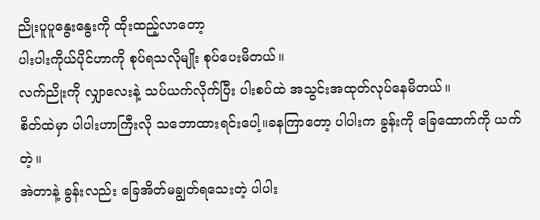ညိုးပူပူနွေးနွေးကို ထိုးထည့်လာတော့
ပါးပါးကိုယ်ပိုင်ဟာကို စုပ်ရသလိုမျိုး စုပ်ပေးမိတယ်။
လက်ညိုးကို လျှာလေးနဲ့ သပ်ယက်လိုက်ပြီး ပါးစပ်ထဲ အသွင်းအထုတ်လုပ်နေမိတယ်။
စိတ်ထဲမှာ ပါပါးဟာကြီးလို သဘောထားရင်းပေါ့။ခနကြာတော့ ပါပါးက ခွန်းကို ခြေထောက်ကို ယက်တဲ့။
အဲတာနဲ့ ခွန်းလည်း ခြေအိတ်မချွတ်ရသေးတဲ့ ပါပါး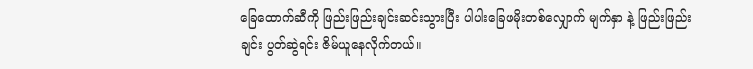ခြေထောက်ဆီကို ဖြည်းဖြည်းချင်းဆင်းသွားပြီး ပါပါးခြေဖမိုးတစ်လျှောက် မျက်နှာ နဲ့ ဖြည်းဖြည်းချင်း ပွတ်ဆွဲရင်း ဇိမ်ယူနေလိုက်တယ်။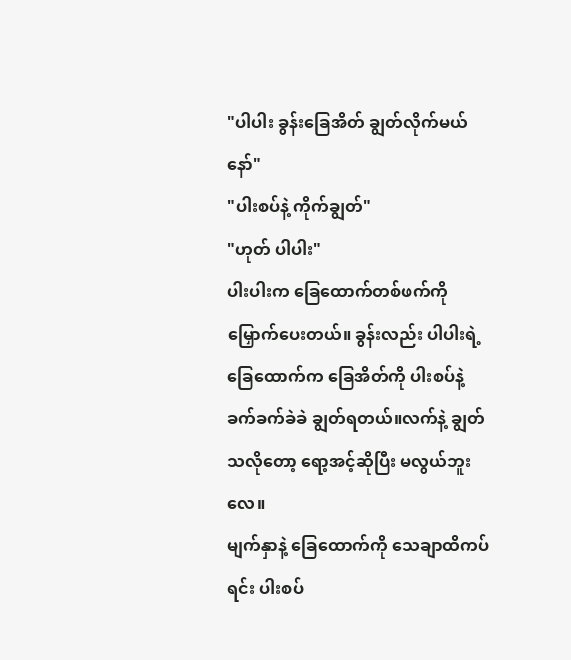"ပါပါး ခွန်းခြေအိတ် ချွတ်လိုက်မယ်နော်"
"ပါးစပ်နဲ့ ကိုက်ချွတ်"
"ဟုတ် ပါပါး"
ပါးပါးက ခြေထောက်တစ်ဖက်ကို မြှောက်ပေးတယ်။ ခွန်းလည်း ပါပါးရဲ့ ခြေထောက်က ခြေအိတ်ကို ပါးစပ်နဲ့ ခက်ခက်ခဲခဲ ချွတ်ရတယ်။လက်နဲ့ ချွတ်သလိုတော့ ရော့အင့်ဆိုပြီး မလွယ်ဘူးလေ။
မျက်နှာနဲ့ ခြေထောက်ကို သေချာထိကပ်ရင်း ပါးစပ်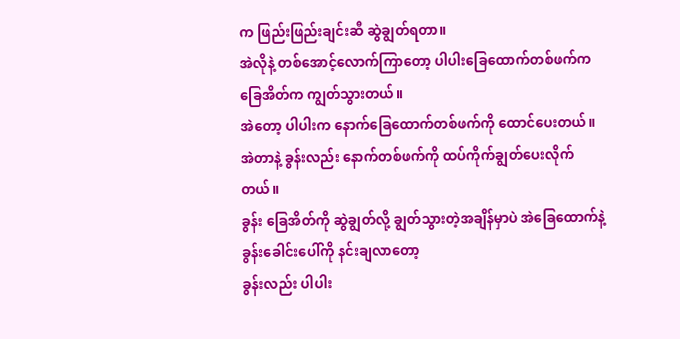က ဖြည်းဖြည်းချင်းဆီ ဆွဲချွတ်ရတာ။
အဲလိုနဲ့ တစ်အောင့်လောက်ကြာတော့ ပါပါးခြေထောက်တစ်ဖက်က ခြေအိတ်က ကျွတ်သွားတယ်။
အဲတော့ ပါပါးက နောက်ခြေထောက်တစ်ဖက်ကို ထောင်ပေးတယ်။
အဲတာနဲ့ ခွန်းလည်း နောက်တစ်ဖက်ကို ထပ်ကိုက်ချွတ်ပေးလိုက်တယ်။
ခွန်း ခြေအိတ်ကို ဆွဲချွတ်လို့ ချွတ်သွားတဲ့အချိန်မှာပဲ အဲခြေထောက်နဲ့
ခွန်းခေါင်းပေါ်ကို နင်းချလာတော့
ခွန်းလည်း ပါပါး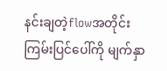နင်းချတဲ့flowအတိုင်း ကြမ်းပြင်ပေါ်ကို မျက်နှာ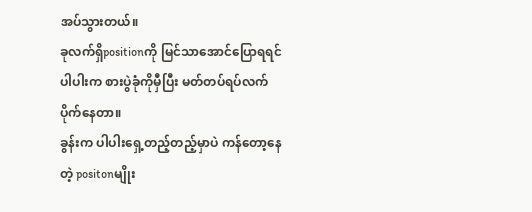အပ်သွားတယ်။
ခုလက်ရှိpositionကို မြင်သာအောင်ပြောရရင် ပါပါးက စားပွဲခုံကိုမှီပြီး မတ်တပ်ရပ်လက်ပိုက်နေတာ။
ခွန်းက ပါပါးရှေ့တည့်တည့်မှာပဲ ကန်တော့နေတဲ့ positonမျိုး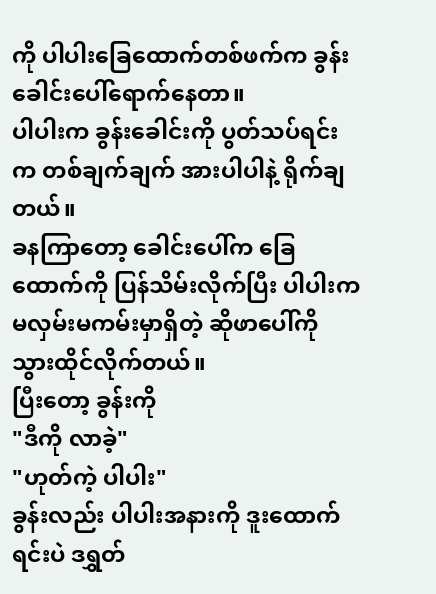ကို ပါပါးခြေထောက်တစ်ဖက်က ခွန်းခေါင်းပေါ်ရောက်နေတာ။
ပါပါးက ခွန်းခေါင်းကို ပွတ်သပ်ရင်းက တစ်ချက်ချက် အားပါပါနဲ့ ရိုက်ချတယ်။
ခနကြာတော့ ခေါင်းပေါ်က ခြေထောက်ကို ပြန်သိမ်းလိုက်ပြီး ပါပါးက မလှမ်းမကမ်းမှာရှိတဲ့ ဆိုဖာပေါ်ကို သွားထိုင်လိုက်တယ်။
ပြီးတော့ ခွန်းကို
"ဒီကို လာခဲ့"
"ဟုတ်ကဲ့ ပါပါး"
ခွန်းလည်း ပါပါးအနားကို ဒူးထောက်ရင်းပဲ ဒရွှတ်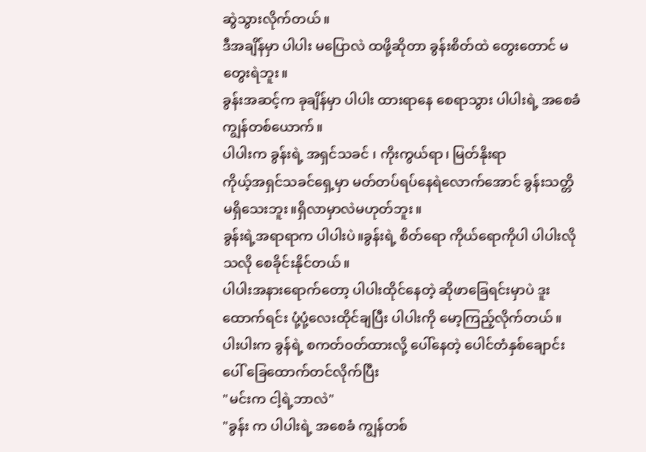ဆွဲသွားလိုက်တယ်။
ဒီအချိန်မှာ ပါပါး မပြောလဲ ထဖို့ဆိုတာ ခွန်းစိတ်ထဲ တွေးတောင် မတွေးရဲဘူး။
ခွန်းအဆင့်က ခုချိန်မှာ ပါပါး ထားရာနေ စေရာသွား ပါပါးရဲ့ အစေခံ ကျွန်တစ်ယောက်။
ပါပါးက ခွန်းရဲ့ အရှင်သခင် ၊ ကိုးကွယ်ရာ၊ မြတ်နိုးရာ
ကိုယ့်အရှင်သခင်ရှေ့မှာ မတ်တပ်ရပ်နေရဲလောက်အောင် ခွန်းသတ္တိမရှိသေးဘူး။ရှိလာမှာလဲမဟုတ်ဘူး။
ခွန်းရဲ့အရာရာက ပါပါးပဲ။ခွန်းရဲ့ စိတ်ရော ကိုယ်ရောကိုပါ ပါပါးလိုသလို စေခိုင်းနိုင်တယ်။
ပါပါးအနားရောက်တော့ ပါပါးထိုင်နေတဲ့ ဆိုဖာခြေရင်းမှာပဲ ဒူးထောက်ရင်း ပုံ့ပုံ့လေးထိုင်ချပြီး ပါပါးကို မော့ကြည့်လိုက်တယ်။
ပါးပါးက ခွန်ရဲ့ စကတ်ဝတ်ထားလို့ ပေါ်နေတဲ့ ပေါင်တံနှစ်ချောင်းပေါ် ခြေထောက်တင်လိုက်ပြီး
"မင်းက ငါ့ရဲ့ဘာလဲ"
"ခွန်း က ပါပါးရဲ့ အစေခံ ကျွန်တစ်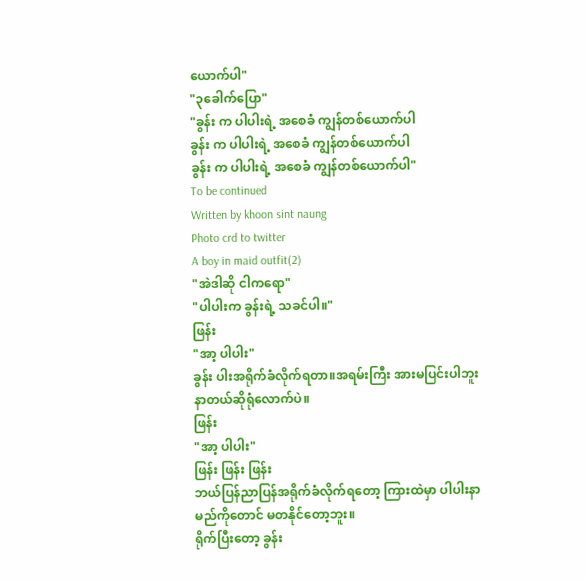ယောက်ပါ"
"၃ခေါက်ပြော"
"ခွန်း က ပါပါးရဲ့ အစေခံ ကျွန်တစ်ယောက်ပါ
ခွန်း က ပါပါးရဲ့ အစေခံ ကျွန်တစ်ယောက်ပါ
ခွန်း က ပါပါးရဲ့ အစေခံ ကျွန်တစ်ယောက်ပါ"
To be continued
Written by khoon sint naung
Photo crd to twitter
A boy in maid outfit(2)
"အဲဒါဆို ငါကရော"
"ပါပါးက ခွန်းရဲ့ သခင်ပါ။"
ဖြန်း
"အာ့ ပါပါး"
ခွန်း ပါးအရိုက်ခံလိုက်ရတာ။အရမ်းကြီး အားမပြင်းပါဘူး နာတယ်ဆိုရုံလောက်ပဲ။
ဖြန်း
"အာ့ ပါပါး"
ဖြန်း ဖြန်း ဖြန်း
ဘယ်ပြန်ညာပြန်အရိုက်ခံလိုက်ရတော့ ကြားထဲမှာ ပါပါးနာမည်ကိုတောင် မတနိုင်တော့ဘူး။
ရိုက်ပြီးတော့ ခွန်း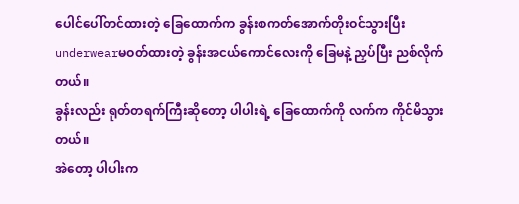ပေါင်ပေါ်တင်ထားတဲ့ ခြေထောက်က ခွန်းစကတ်အောက်တိုးဝင်သွားပြီး underwearမဝတ်ထားတဲ့ ခွန်းအငယ်ကောင်လေးကို ခြေမနဲ့ ညှပ်ပြီး ညစ်လိုက်တယ်။
ခွန်းလည်း ရုတ်တရက်ကြီးဆိုတော့ ပါပါးရဲ့ ခြေထောက်ကို လက်က ကိုင်မိသွားတယ်။
အဲတော့ ပါပါးက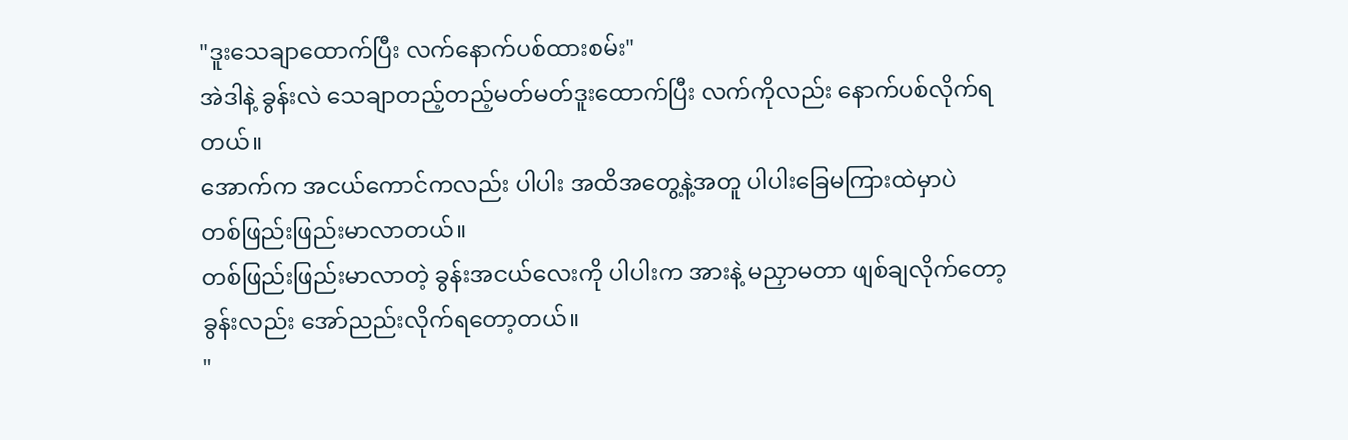"ဒူးသေချာထောက်ပြီး လက်နောက်ပစ်ထားစမ်း"
အဲဒါနဲ့ ခွန်းလဲ သေချာတည့်တည့်မတ်မတ်ဒူးထောက်ပြီး လက်ကိုလည်း နောက်ပစ်လိုက်ရတယ်။
အောက်က အငယ်ကောင်ကလည်း ပါပါး အထိအတွေ့နဲ့အတူ ပါပါးခြေမကြားထဲမှာပဲ
တစ်ဖြည်းဖြည်းမာလာတယ်။
တစ်ဖြည်းဖြည်းမာလာတဲ့ ခွန်းအငယ်လေးကို ပါပါးက အားနဲ့ မညှာမတာ ဖျစ်ချလိုက်တော့ ခွန်းလည်း အော်ညည်းလိုက်ရတော့တယ်။
"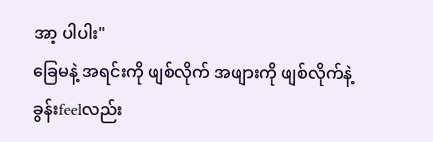အာ့ ပါပါး"
ခြေမနဲ့ အရင်းကို ဖျစ်လိုက် အဖျားကို ဖျစ်လိုက်နဲ့ ခွန်းfeelလည်း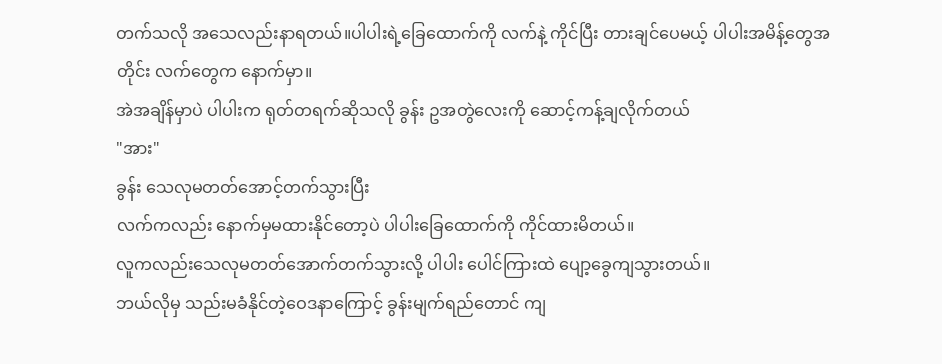တက်သလို အသေလည်းနာရတယ်။ပါပါးရဲ့ခြေထောက်ကို လက်နဲ့ ကိုင်ပြီး တားချင်ပေမယ့် ပါပါးအမိန့်တွေအတိုင်း လက်တွေက နောက်မှာ။
အဲအချိန်မှာပဲ ပါပါးက ရုတ်တရက်ဆိုသလို ခွန်း ဥအတွဲလေးကို ဆောင့်ကန့်ချလိုက်တယ်
"အား"
ခွန်း သေလုမတတ်အောင့်တက်သွားပြီး
လက်ကလည်း နောက်မှမထားနိုင်တော့ပဲ ပါပါးခြေထောက်ကို ကိုင်ထားမိတယ်။
လူကလည်းသေလုမတတ်အောက်တက်သွားလို့ ပါပါး ပေါင်ကြားထဲ ပျော့ခွေကျသွားတယ်။
ဘယ်လိုမှ သည်းမခံနိုင်တဲ့ဝေဒနာကြောင့် ခွန်းမျက်ရည်တောင် ကျ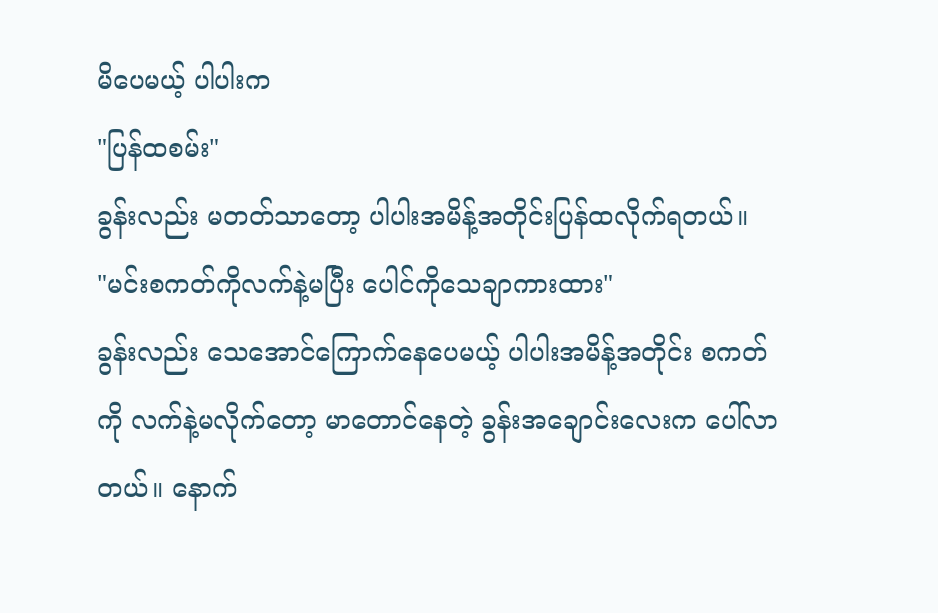မိပေမယ့် ပါပါးက
"ပြန်ထစမ်း"
ခွန်းလည်း မတတ်သာတော့ ပါပါးအမိန့်အတိုင်းပြန်ထလိုက်ရတယ်။
"မင်းစကတ်ကိုလက်နဲ့မပြီး ပေါင်ကိုသေချာကားထား"
ခွန်းလည်း သေအောင်ကြောက်နေပေမယ့် ပါပါးအမိန့်အတိုင်း စကတ်ကို လက်နဲ့မလိုက်တော့ မာတောင်နေတဲ့ ခွန်းအချောင်းလေးက ပေါ်လာတယ်။ နောက်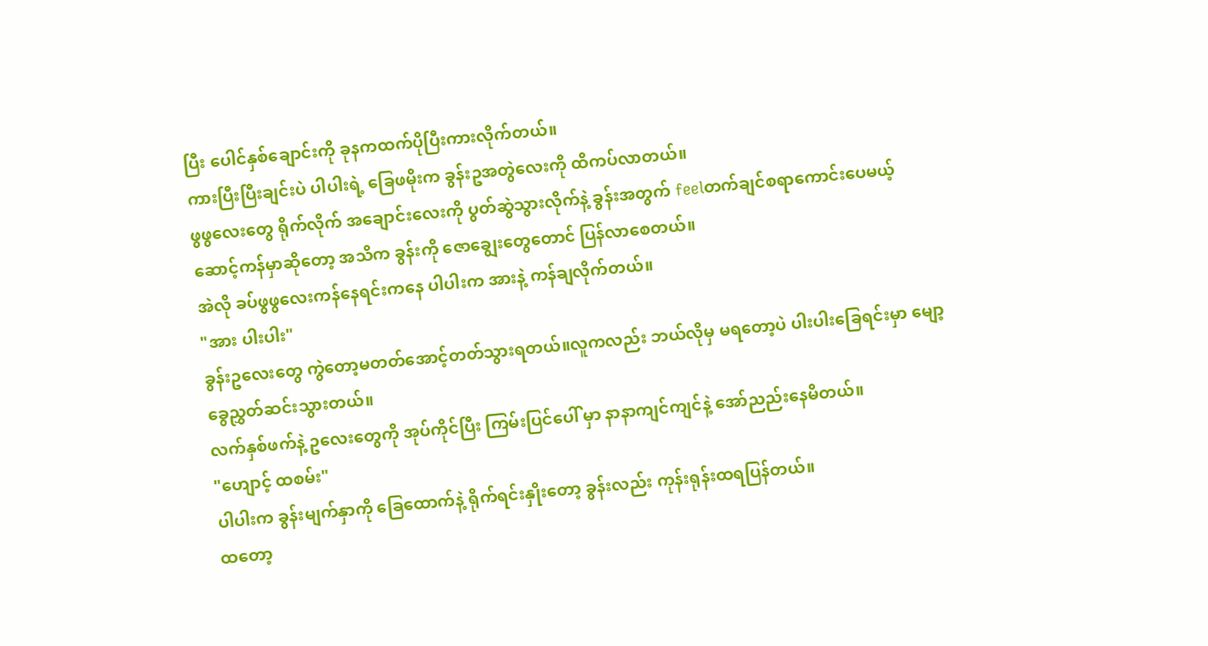ပြီး ပေါင်နှစ်ချောင်းကို ခုနကထက်ပိုပြီးကားလိုက်တယ်။
ကားပြီးပြီးချင်းပဲ ပါပါးရဲ့ ခြေဖမိုးက ခွန်းဥအတွဲလေးကို ထိကပ်လာတယ်။
ဖွဖွလေးတွေ ရိုက်လိုက် အချောင်းလေးကို ပွတ်ဆွဲသွားလိုက်နဲ့ ခွန်းအတွက် feelတက်ချင်စရာကောင်းပေမယ့် ဆောင့်ကန်မှာဆိုတော့ အသိက ခွန်းကို ဇောချွေးတွေတောင် ပြန်လာစေတယ်။
အဲလို ခပ်ဖွဖွလေးကန်နေရင်းကနေ ပါပါးက အားနဲ့ ကန်ချလိုက်တယ်။
"အား ပါးပါး"
ခွန်းဥလေးတွေ ကွဲတော့မတတ်အောင့်တတ်သွားရတယ်။လူကလည်း ဘယ်လိုမှ မရတော့ပဲ ပါးပါးခြေရင်းမှာ မျော့ခွေညွှတ်ဆင်းသွားတယ်။
လက်နှစ်ဖက်နဲ့ ဥလေးတွေကို အုပ်ကိုင်ပြီး ကြမ်းပြင်ပေါ် မှာ နာနာကျင်ကျင်နဲ့ အော်ညည်းနေမိတယ်။
"ဟျောင့် ထစမ်း"
ပါပါးက ခွန်းမျက်နှာကို ခြေထောက်နဲ့ ရိုက်ရင်းနှိုးတော့ ခွန်းလည်း ကုန်းရုန်းထရပြန်တယ်။
ထတော့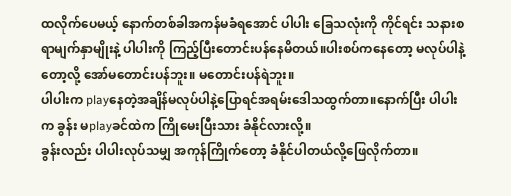ထလိုက်ပေမယ့် နောက်တစ်ခါအကန်မခံရအောင် ပါပါး ခြေသလုံးကို ကိုင်ရင်း သနားစရာမျက်နှာမျိုးနဲ့ ပါပါးကို ကြည့်ပြီးတောင်းပန်နေမိတယ်။ပါးစပ်ကနေတော့ မလုပ်ပါနဲ့တော့လို့ အော်မတောင်းပန်ဘူး။ မတောင်းပန်ရဲဘူး။
ပါပါးက playနေတဲ့အချိန်မလုပ်ပါနဲ့ပြောရင်အရမ်းဒေါသထွက်တာ။နောက်ပြီး ပါပါးက ခွန်း မplayခင်ထဲက ကြိုမေးပြီးသား ခံနိုင်လားလို့။
ခွန်းလည်း ပါပါးလုပ်သမျှ အကုန်ကြိုက်တော့ ခံနိုင်ပါတယ်လို့ဖြေလိုက်တာ။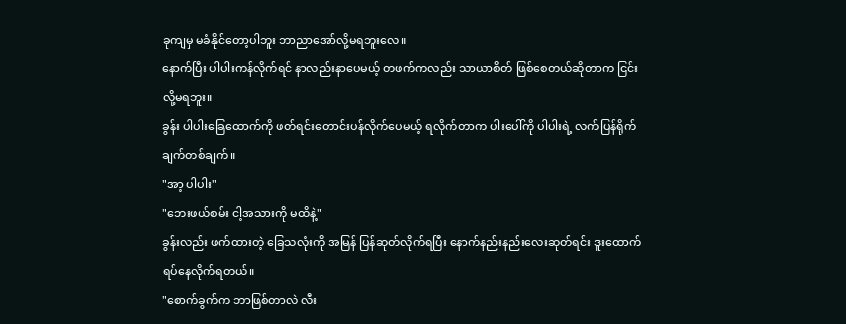ခုကျမှ မခံနိုင်တော့ပါဘူး ဘာညာအော်လို့မရဘူးလေ။
နောက်ပြီး ပါပါးကန်လိုက်ရင် နာလည်းနာပေမယ့် တဖက်ကလည်း သာယာစိတ် ဖြစ်စေတယ်ဆိုတာက ငြင်းလို့မရဘူး။
ခွန်း ပါပါးခြေထောက်ကို ဖတ်ရင်းတောင်းပန်လိုက်ပေမယ့် ရလိုက်တာက ပါးပေါ်ကို ပါပါးရဲ့ လက်ပြန်ရိုက်ချက်တစ်ချက်။
"အာ့ ပါပါး"
"ဘေးဖယ်စမ်း ငါ့အသားကို မထိနဲ့"
ခွန်းလည်း ဖက်ထားတဲ့ ခြေသလုံးကို အမြန် ပြန်ဆုတ်လိုက်ရပြီး နောက်နည်းနည်းလေးဆုတ်ရင်း ဒူးထောက်ရပ်နေလိုက်ရတယ်။
"စောက်ခွက်က ဘာဖြစ်တာလဲ လီး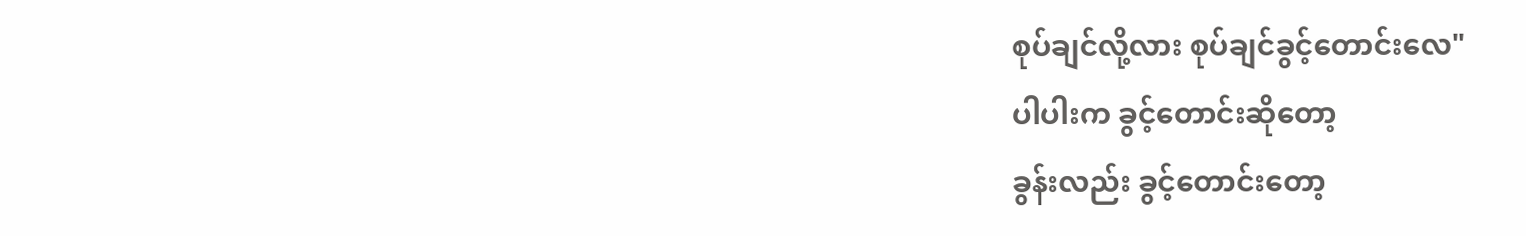စုပ်ချင်လို့လား စုပ်ချင်ခွင့်တောင်းလေ"
ပါပါးက ခွင့်တောင်းဆိုတော့
ခွန်းလည်း ခွင့်တောင်းတော့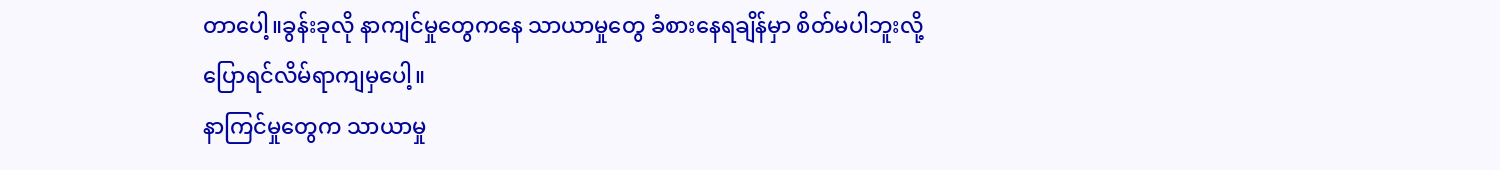တာပေါ့။ခွန်းခုလို နာကျင်မှုတွေကနေ သာယာမှုတွေ ခံစားနေရချိန်မှာ စိတ်မပါဘူးလို့ပြောရင်လိမ်ရာကျမှပေါ့။
နာကြင်မှုတွေက သာယာမှု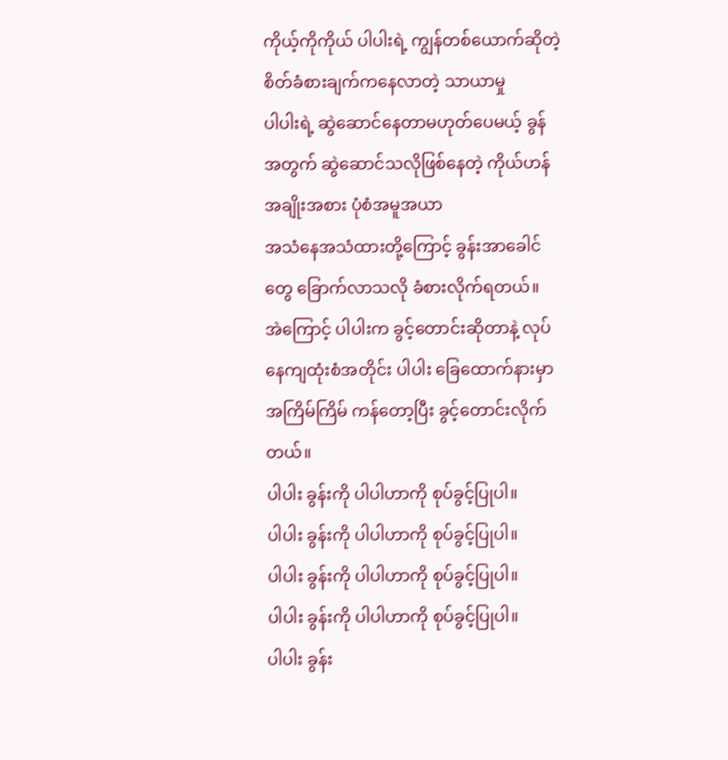ကိုယ့်ကိုကိုယ် ပါပါးရဲ့ ကျွန်တစ်ယောက်ဆိုတဲ့ စိတ်ခံစားချက်ကနေလာတဲ့ သာယာမှု
ပါပါးရဲ့ ဆွဲဆောင်နေတာမဟုတ်ပေမယ့် ခွန်အတွက် ဆွဲဆောင်သလိုဖြစ်နေတဲ့ ကိုယ်ဟန်အချိုးအစား ပုံစံအမူအယာ
အသံနေအသံထားတို့ကြောင့် ခွန်းအာခေါင်တွေ ခြောက်လာသလို ခံစားလိုက်ရတယ်။
အဲကြောင့် ပါပါးက ခွင့်တောင်းဆိုတာနဲ့ လုပ်နေကျထုံးစံအတိုင်း ပါပါး ခြေထောက်နားမှာ အကြိမ်ကြိမ် ကန်တော့ပြီး ခွင့်တောင်းလိုက်တယ်။
ပါပါး ခွန်းကို ပါပါဟာကို စုပ်ခွင့်ပြုပါ။
ပါပါး ခွန်းကို ပါပါဟာကို စုပ်ခွင့်ပြုပါ။
ပါပါး ခွန်းကို ပါပါဟာကို စုပ်ခွင့်ပြုပါ။
ပါပါး ခွန်းကို ပါပါဟာကို စုပ်ခွင့်ပြုပါ။
ပါပါး ခွန်း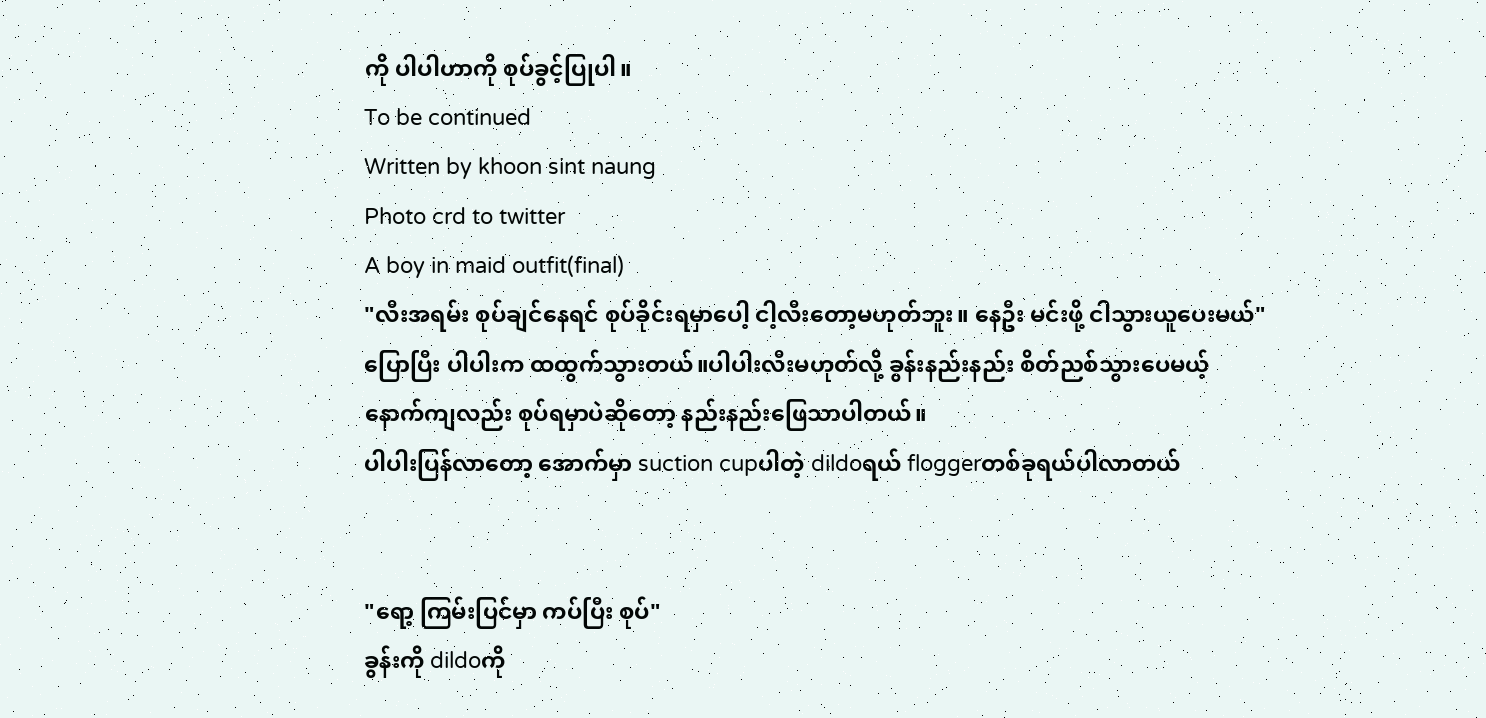ကို ပါပါဟာကို စုပ်ခွင့်ပြုပါ။
To be continued
Written by khoon sint naung
Photo crd to twitter
A boy in maid outfit(final)
"လီးအရမ်း စုပ်ချင်နေရင် စုပ်ခိုင်းရမှာပေါ့ ငါ့လီးတော့မဟုတ်ဘူး။ နေဦး မင်းဖို့ ငါသွားယူပေးမယ်"
ပြောပြီး ပါပါးက ထထွက်သွားတယ်။ပါပါးလီးမဟုတ်လို့ ခွန်းနည်းနည်း စိတ်ညစ်သွားပေမယ့်
နောက်ကျလည်း စုပ်ရမှာပဲဆိုတော့ နည်းနည်းဖြေသာပါတယ်။
ပါပါးပြန်လာတော့ အောက်မှာ suction cupပါတဲ့ dildoရယ် floggerတစ်ခုရယ်ပါလာတယ်


"ရော့ ကြမ်းပြင်မှာ ကပ်ပြီး စုပ်"
ခွန်းကို dildoကို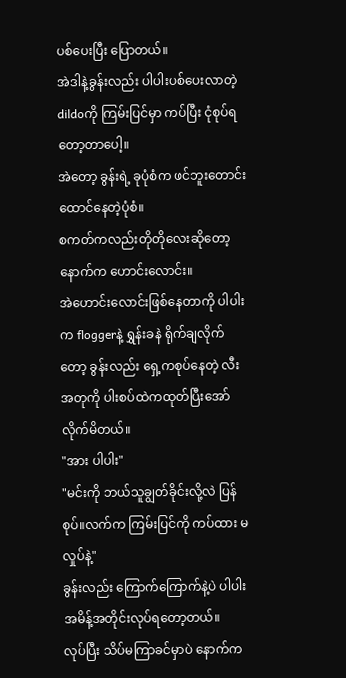ပစ်ပေးပြီး ပြောတယ်။
အဲဒါနဲ့ခွန်းလည်း ပါပါးပစ်ပေးလာတဲ့ dildoကို ကြမ်းပြင်မှာ ကပ်ပြီး ငုံစုပ်ရတော့တာပေါ့။
အဲတော့ ခွန်းရဲ့ ခုပုံစံက ဖင်ဘူးတောင်း ထောင်နေတဲ့ပုံစံ။
စကတ်ကလည်းတိုတိုလေးဆိုတော့ နောက်က ဟောင်းလောင်း။
အဲဟောင်းလောင်းဖြစ်နေတာကို ပါပါးက floggerနဲ့ ရွှန်းခနဲ ရိုက်ချလိုက်တော့ ခွန်းလည်း ရှေ့ကစုပ်နေတဲ့ လီးအတုကို ပါးစပ်ထဲကထုတ်ပြီးအော်လိုက်မိတယ်။
"အား ပါပါး"
"မင်းကို ဘယ်သူချွတ်ခိုင်းလို့လဲ ပြန်စုပ်။လက်က ကြမ်းပြင်ကို ကပ်ထား မလှုပ်နဲ့"
ခွန်းလည်း ကြောက်ကြောက်နဲ့ပဲ ပါပါးအမိန့်အတိုင်းလုပ်ရတော့တယ်။
လုပ်ပြီး သိပ်မကြာခင်မှာပဲ နောက်က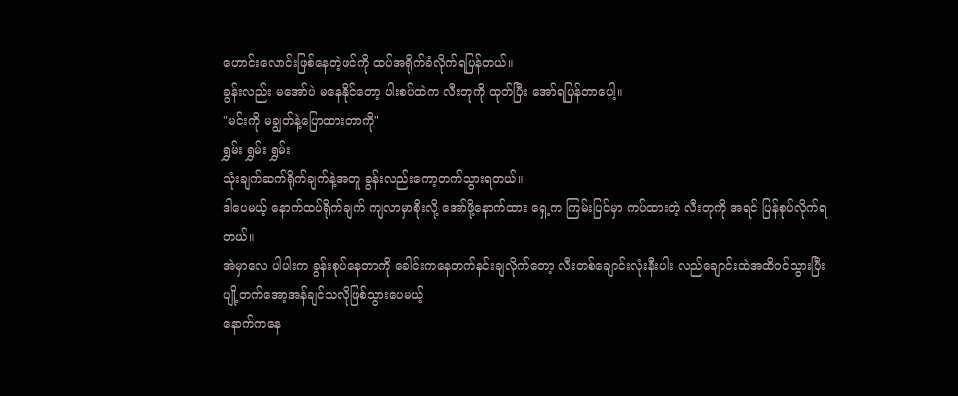ဟောင်းလောင်းဖြစ်နေတဲ့ဖင်ကို ထပ်အရိုက်ခံလိုက်ရပြန်တယ်။
ခွန်းလည်း မအော်ပဲ မနေနိုင်တော့ ပါးစပ်ထဲက လီးတုကို ထုတ်ပြီး အော်ရပြန်တာပေါ့။
"မင်းကို မချွတ်နဲ့ပြောထားတာကို"
ရွှမ်း ရွှမ်း ရွှမ်း
သုံးချက်ဆက်ရိုက်ချက်နဲ့အတူ ခွန်းလည်းကော့တက်သွားရတယ်။
ဒါပေမယ့် နောက်ထပ်ရိုက်ချက် ကျလာမှာစိုးလို့ အော်ဖို့နောက်ထား ရှေ့က ကြမ်းပြင်မှာ ကပ်ထားတဲ့ လီးတုကို အရင် ပြန်စုပ်လိုက်ရတယ်။
အဲမှာလေ ပါပါးက ခွန်းစုပ်နေတာကို ခေါင်းကနေတက်နင်းချလိုက်တော့ လီးတစ်ချောင်းလုံးနီးပါး လည်ချောင်းထဲအထိဝင်သွားပြီး ပျို့တက်အော့အန်ချင်သလိုဖြစ်သွားပေမယ့်
နောက်ကနေ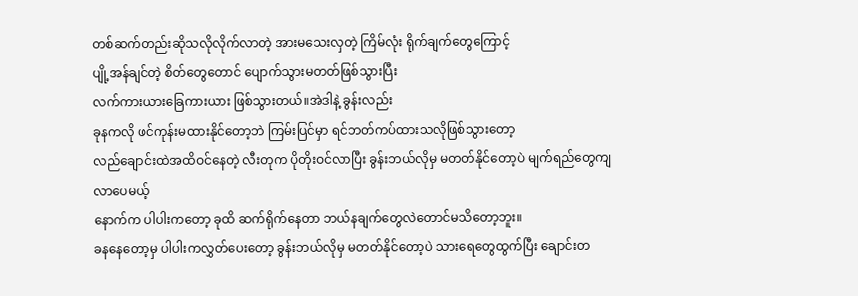တစ်ဆက်တည်းဆိုသလိုလိုက်လာတဲ့ အားမသေးလှတဲ့ ကြိမ်လုံး ရိုက်ချက်တွေကြောင့်
ပျို့အန်ချင်တဲ့ စိတ်တွေတောင် ပျောက်သွားမတတ်ဖြစ်သွားပြီး
လက်ကားယားခြေကားယား ဖြစ်သွားတယ်။အဲဒါနဲ့ ခွန်းလည်း
ခုနကလို ဖင်ကုန်းမထားနိုင်တော့ဘဲ ကြမ်းပြင်မှာ ရင်ဘတ်ကပ်ထားသလိုဖြစ်သွားတော့
လည်ချောင်းထဲအထိဝင်နေတဲ့ လီးတုက ပိုတိုးဝင်လာပြီး ခွန်းဘယ်လိုမှ မတတ်နိုင်တော့ပဲ မျက်ရည်တွေကျလာပေမယ့်
နောက်က ပါပါးကတော့ ခုထိ ဆက်ရိုက်နေတာ ဘယ်နချက်တွေလဲတောင်မသိတော့ဘူး။
ခနနေတော့မှ ပါပါးကလွှတ်ပေးတော့ ခွန်းဘယ်လိုမှ မတတ်နိုင်တော့ပဲ သားရေတွေထွက်ပြီး ချောင်းတ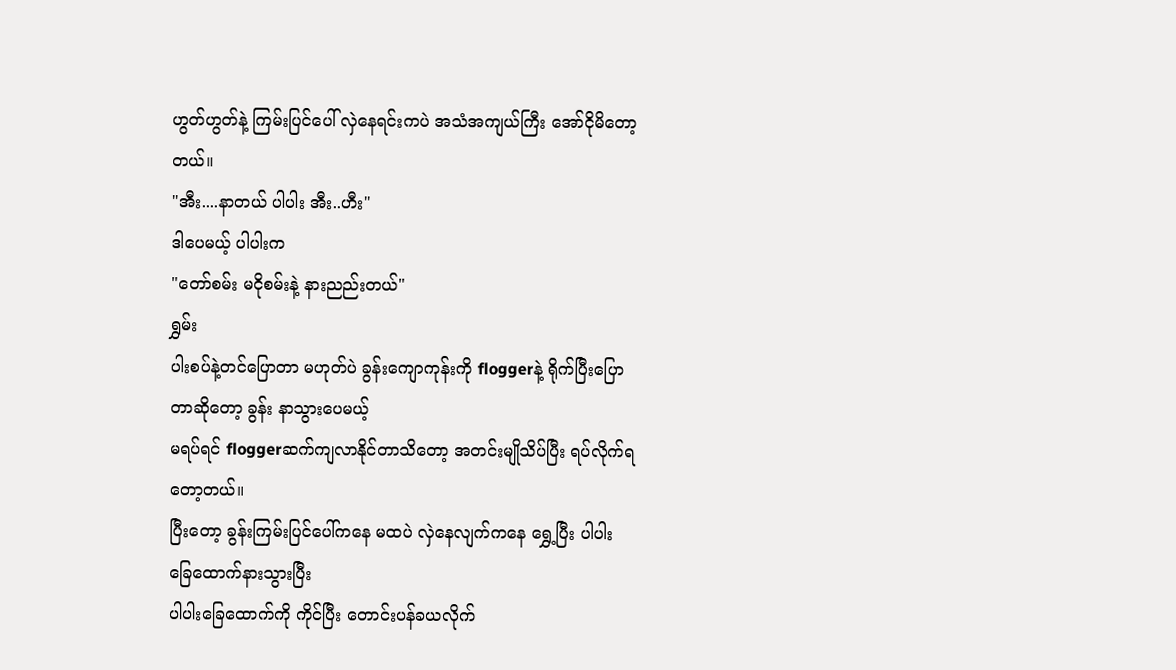ဟွတ်ဟွတ်နဲ့ ကြမ်းပြင်ပေါ် လှဲနေရင်းကပဲ အသံအကျယ်ကြီး အော်ငိုမိတော့တယ်။
"အီး....နာတယ် ပါပါး အီး..ဟီး"
ဒါပေမယ့် ပါပါးက
"တော်စမ်း မငိုစမ်းနဲ့ နားညည်းတယ်"
ရွှမ်း
ပါးစပ်နဲ့တင်ပြောတာ မဟုတ်ပဲ ခွန်းကျောကုန်းကို floggerနဲ့ ရိုက်ပြီးပြောတာဆိုတော့ ခွန်း နာသွားပေမယ့်
မရပ်ရင် floggerဆက်ကျလာနိုင်တာသိတော့ အတင်းမျိုသိပ်ပြီး ရပ်လိုက်ရတော့တယ်။
ပြီးတော့ ခွန်းကြမ်းပြင်ပေါ်ကနေ မထပဲ လှဲနေလျက်ကနေ ရွှေ့ပြီး ပါပါး ခြေထောက်နားသွားပြီး
ပါပါးခြေထောက်ကို ကိုင်ပြီး တောင်းပန်ခယလိုက်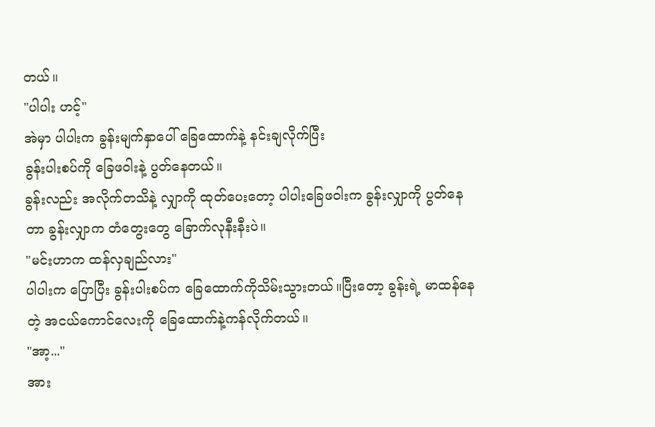တယ်။
"ပါပါး ဟင့်"
အဲမှာ ပါပါးက ခွန်းမျက်နှာပေါ် ခြေထောက်နဲ့ နင်းချလိုက်ပြီး
ခွန်းပါးစပ်ကို ခြေဖဝါးနဲ့ ပွတ်နေတယ်။
ခွန်းလည်း အလိုက်တသိနဲ့ လျှာကို ထုတ်ပေးတော့ ပါပါးခြေဖဝါးက ခွန်းလျှာကို ပွတ်နေတာ ခွန်းလျှာက တံတွေးတွေ ခြောက်လုနီးနီးပဲ။
"မင်းဟာက ထန်လှချည်လား"
ပါပါးက ပြောပြီး ခွန်းပါးစပ်က ခြေထောက်ကိုသိမ်းသွားတယ်။ပြီးတော့ ခွန်းရဲ့ မာထန်နေတဲ့ အငယ်ကောင်လေးကို ခြေထောက်နဲ့ကန်လိုက်တယ်။
"အာ့..."
အား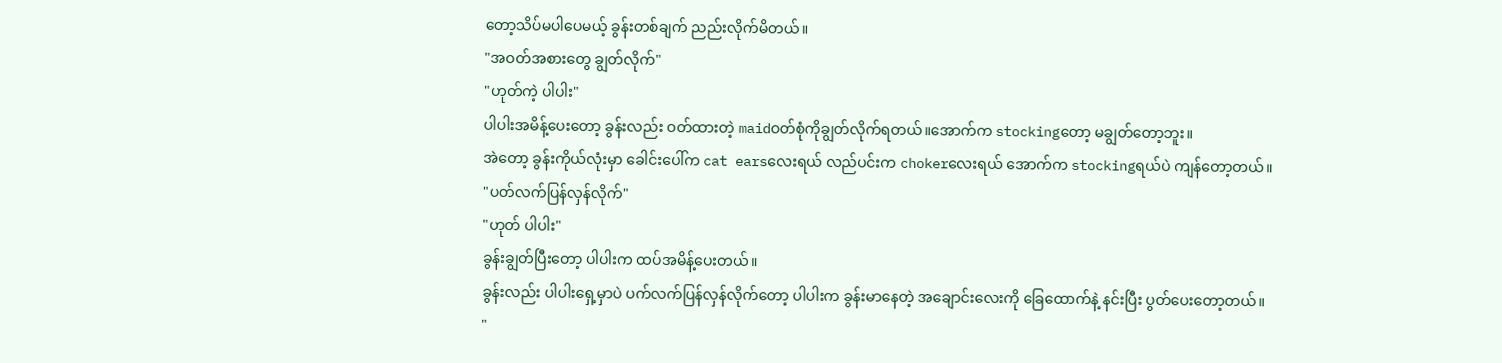တော့သိပ်မပါပေမယ့် ခွန်းတစ်ချက် ညည်းလိုက်မိတယ်။
"အဝတ်အစားတွေ ချွတ်လိုက်"
"ဟုတ်ကဲ့ ပါပါး"
ပါပါးအမိန့်ပေးတော့ ခွန်းလည်း ဝတ်ထားတဲ့ maidဝတ်စုံကိုချွတ်လိုက်ရတယ်။အောက်က stockingတော့ မချွတ်တော့ဘူး။
အဲတော့ ခွန်းကိုယ်လုံးမှာ ခေါင်းပေါ်က cat earsလေးရယ် လည်ပင်းက chokerလေးရယ် အောက်က stockingရယ်ပဲ ကျန်တော့တယ်။
"ပတ်လက်ပြန်လှန်လိုက်"
"ဟုတ် ပါပါး"
ခွန်းချွတ်ပြီးတော့ ပါပါးက ထပ်အမိန့်ပေးတယ်။
ခွန်းလည်း ပါပါးရှေ့မှာပဲ ပက်လက်ပြန်လှန်လိုက်တော့ ပါပါးက ခွန်းမာနေတဲ့ အချောင်းလေးကို ခြေထောက်နဲ့ နင်းပြီး ပွတ်ပေးတော့တယ်။
"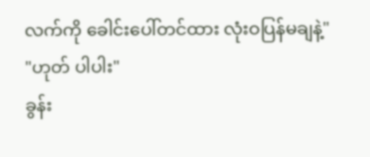လက်ကို ခေါင်းပေါ်တင်ထား လုံးဝပြန်မချနဲ့"
"ဟုတ် ပါပါး"
ခွန်း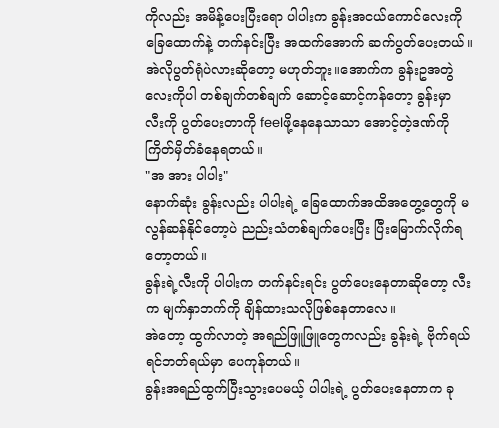ကိုလည်း အမိန့်ပေးပြီးရော ပါပါးက ခွန်းအငယ်ကောင်လေးကို ခြေထောက်နဲ့ တက်နင်းပြီး အထက်အောက် ဆက်ပွတ်ပေးတယ်။
အဲလိုပွတ်ရုံပဲလားဆိုတော့ မဟုတ်ဘူး။အောက်က ခွန်းဥအတွဲလေးကိုပါ တစ်ချက်တစ်ချက် ဆောင့်ဆောင့်ကန်တော့ ခွန်းမှာ လီးကို ပွတ်ပေးတာကို feelဖို့နေနေသာသာ အောင့်တဲ့ဒဏ်ကို ကြိတ်မှိတ်ခံနေရတယ်။
"အ အား ပါပါး"
နောက်ဆုံး ခွန်းလည်း ပါပါးရဲ့ ခြေထောက်အထိအတွေ့တွေကို မလွန်ဆန်နိုင်တော့ပဲ ညည်းသံတစ်ချက်ပေးပြီး ပြီးမြောက်လိုက်ရတော့တယ်။
ခွန်းရဲ့လီးကို ပါပါးက တက်နင်းရင်း ပွတ်ပေးနေတာဆိုတော့ လီးက မျက်နှာဘက်ကို ချိန်ထားသလိုဖြစ်နေတာလေ။
အဲတော့ ထွက်လာတဲ့ အရည်ဖြူဖြူတွေကလည်း ခွန်းရဲ့ ဗိုက်ရယ် ရင်ဘတ်ရယ်မှာ ပေကုန်တယ်။
ခွန်းအရည်ထွက်ပြီးသွားပေမယ့် ပါပါးရဲ့ ပွတ်ပေးနေတာက ခု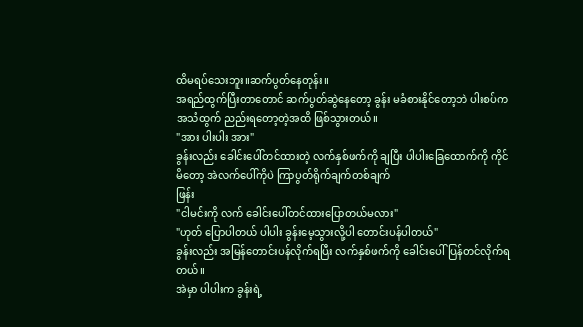ထိမရပ်သေးဘူး။ဆက်ပွတ်နေတုန်း။
အရည်ထွက်ပြီးတာတောင် ဆက်ပွတ်ဆွဲနေတော့ ခွန်း မခံစားနိုင်တော့ဘဲ ပါးစပ်က အသံထွက် ညည်းရတော့တဲ့အထိ ဖြစ်သွားတယ်။
"အား ပါးပါး အား"
ခွန်းလည်း ခေါင်းပေါ်တင်ထားတဲ့ လက်နှစ်ဖက်ကို ချပြီး ပါပါးခြေထောက်ကို ကိုင်မိတော့ အဲလက်ပေါ်ကိုပဲ ကြာပွတ်ရိုက်ချက်တစ်ချက်
ဖြန်း
"ငါမင်းကို လက် ခေါင်းပေါ်တင်ထားပြောတယ်မလား"
"ဟုတ် ပြောပါတယ် ပါပါး ခွန်းမေ့သွားလို့ပါ တောင်းပန်ပါတယ်"
ခွန်းလည်း အမြန်တောင်းပန်လိုက်ရပြီး လက်နှစ်ဖက်ကို ခေါင်းပေါ်ပြန်တင်လိုက်ရတယ်။
အဲမှာ ပါပါးက ခွန်းရဲ့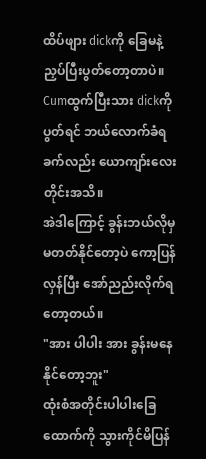ထိပ်ဖျား dickကို ခြေမနဲ့ ညှပ်ပြီးပွတ်တော့တာပဲ။
Cumထွက်ပြီးသား dickကို ပွတ်ရင် ဘယ်လောက်ခံရခက်လည်း ယောကျာ်းလေးတိုင်းအသိ။
အဲဒါကြောင့် ခွန်းဘယ်လိုမှ မတတ်နိုင်တော့ပဲ ကော့ပြန်လှန်ပြီး အော်ညည်းလိုက်ရတော့တယ်။
"အား ပါပါး အား ခွန်းမနေနိုင်တော့ဘူး"
ထုံးစံအတိုင်းပါပါးခြေထောက်ကို သွားကိုင်မိပြန်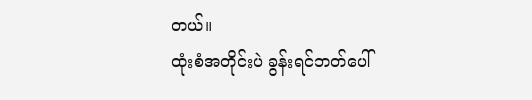တယ်။
ထုံးစံအတိုင်းပဲ ခွန်းရင်ဘတ်ပေါ်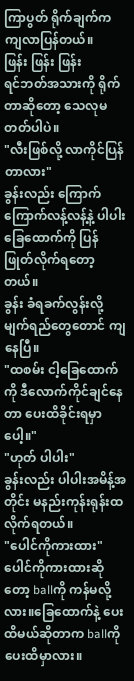ကြာပွတ် ရိုက်ချက်က ကျလာပြန်တယ်။
ဖြန်း ဖြန်း ဖြန်း
ရင်ဘတ်အသားကို ရိုက်တာဆိုတော့ သေလုမတတ်ပါပဲ။
"လီးဖြစ်လို့ လာကိုင်ပြန်တာလား"
ခွန်းလည်း ကြောက်ကြောက်လန့်လန့်နဲ့ ပါပါးခြေထောက်ကို ပြန်ဖြုတ်လိုက်ရတော့တယ်။
ခွန်း ခံရခက်လွန်းလို့ မျက်ရည်တွေတောင် ကျနေပြီ။
"ထစမ်း ငါ့ခြေထောက်ကို ဒီလောက်ကိုင်ချင်နေတာ ပေးထိခိုင်းရမှာပေါ့။"
"ဟုတ် ပါပါး"
ခွန်းလည်း ပါပါးအမိန့်အတိုင်း မနည်းကုန်းရုန်းထလိုက်ရတယ်။
"ပေါင်ကိုကားထား"
ပေါင်ကိုကားထားဆိုတော့ ballကို ကန်မလို့လား။ခြေထောက်နဲ့ ပေးထိမယ်ဆိုတာက ballကို ပေးထိမှာလား။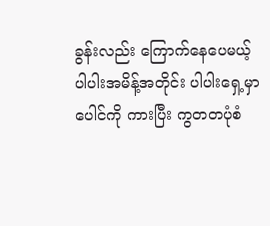ခွန်းလည်း ကြောက်နေပေမယ့် ပါပါးအမိန့်အတိုင်း ပါပါးရှေ့မှာ ပေါင်ကို ကားပြီး ကွတတပုံစံ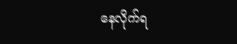နေလိုက်ရ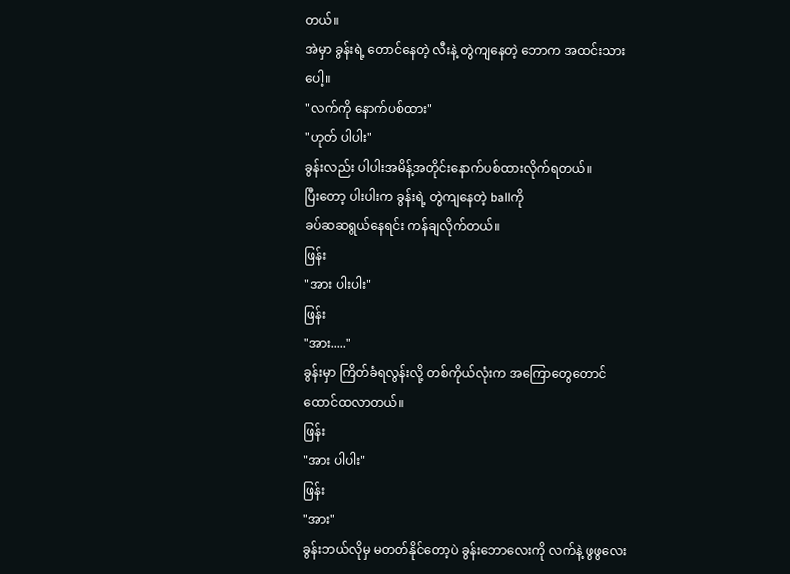တယ်။
အဲမှာ ခွန်းရဲ့ တောင်နေတဲ့ လီးနဲ့ တွဲကျနေတဲ့ ဘောက အထင်းသားပေါ့။
"လက်ကို နောက်ပစ်ထား"
"ဟုတ် ပါပါး"
ခွန်းလည်း ပါပါးအမိန့်အတိုင်းနောက်ပစ်ထားလိုက်ရတယ်။
ပြီးတော့ ပါးပါးက ခွန်းရဲ့ တွဲကျနေတဲ့ ballကို
ခပ်ဆဆရွယ်နေရင်း ကန်ချလိုက်တယ်။
ဖြန်း
"အား ပါးပါး"
ဖြန်း
"အား....."
ခွန်းမှာ ကြိတ်ခံရလွန်းလို့ တစ်ကိုယ်လုံးက အကြောတွေတောင် ထောင်ထလာတယ်။
ဖြန်း
"အား ပါပါး"
ဖြန်း
"အား"
ခွန်းဘယ်လိုမှ မတတ်နိုင်တော့ပဲ ခွန်းဘောလေးကို လက်နဲ့ ဖွဖွလေး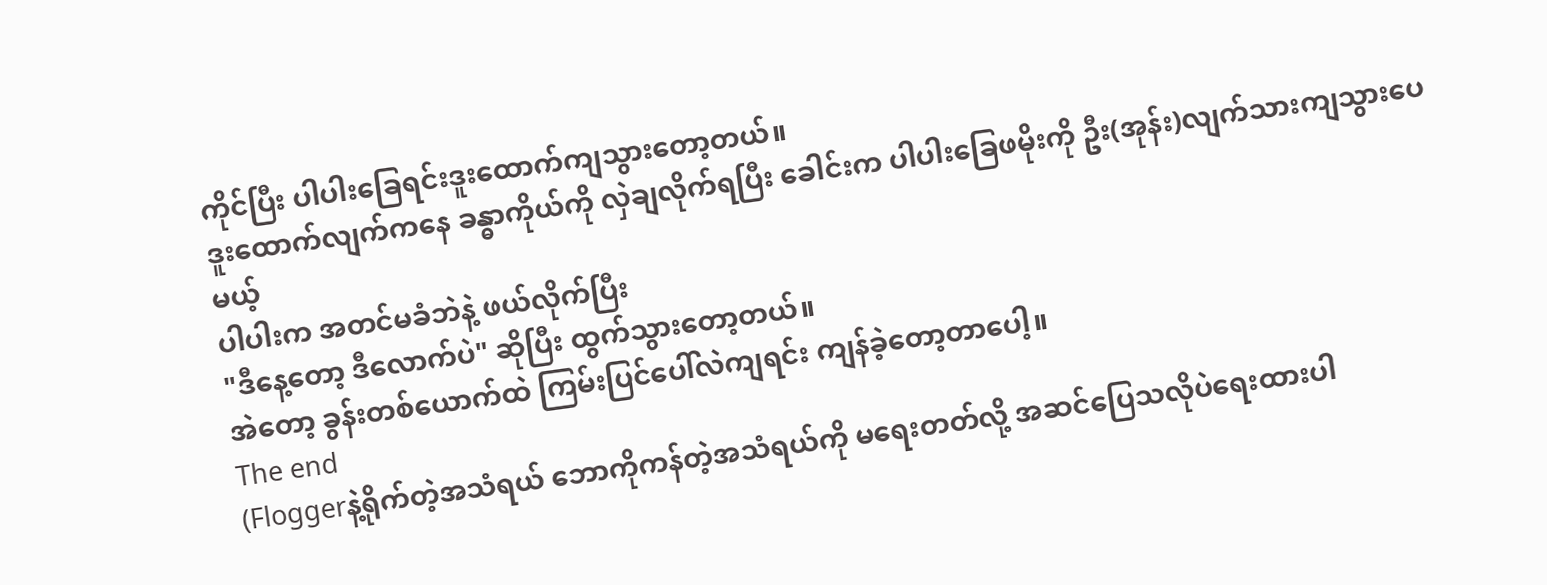ကိုင်ပြီး ပါပါးခြေရင်းဒူးထောက်ကျသွားတော့တယ်။
ဒူးထောက်လျက်ကနေ ခန္ဓာကိုယ်ကို လှဲချလိုက်ရပြီး ခေါင်းက ပါပါးခြေဖမိုးကို ဦး(အုန်း)လျက်သားကျသွားပေမယ့်
ပါပါးက အတင်မခံဘဲနဲ့ ဖယ်လိုက်ပြီး
"ဒီနေ့တော့ ဒီလောက်ပဲ" ဆိုပြီး ထွက်သွားတော့တယ်။
အဲတော့ ခွန်းတစ်ယောက်ထဲ ကြမ်းပြင်ပေါ်လဲကျရင်း ကျန်ခဲ့တော့တာပေါ့။
The end
(Floggerနဲ့ရိုက်တဲ့အသံရယ် ဘောကိုကန်တဲ့အသံရယ်ကို မရေးတတ်လို့ အဆင်ပြေသလိုပဲရေးထားပါ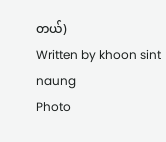တယ်)
Written by khoon sint naung
Photo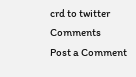crd to twitter
Comments
Post a Comment